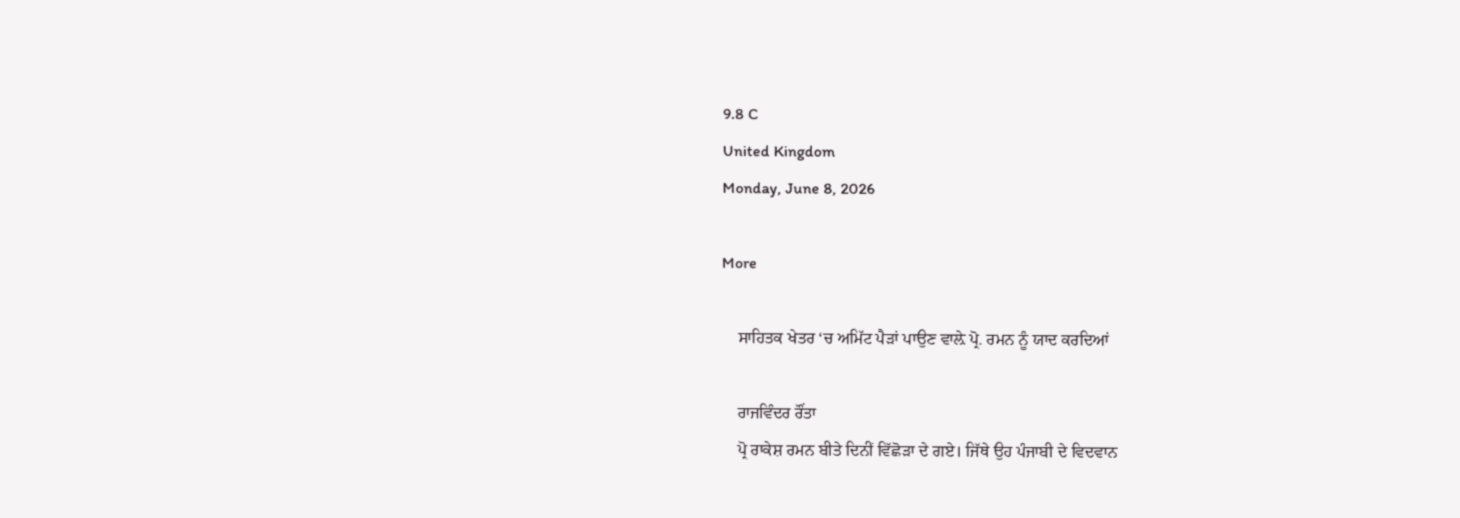9.8 C
United Kingdom
Monday, June 8, 2026

More

    ਸਾਹਿਤਕ ਖੇਤਰ ‘ਚ ਅਮਿੱਟ ਪੈੜਾਂ ਪਾਉਣ ਵਾਲ਼ੇ ਪ੍ਰੋ. ਰਮਨ ਨੂੰ ਯਾਦ ਕਰਦਿਆਂ

    ਰਾਜਵਿੰਦਰ ਰੌਂਤਾ
    ਪ੍ਰੋ ਰਾਕੇਸ਼ ਰਮਨ ਬੀਤੇ ਦਿਨੀਂ ਵਿੱਛੋਡ਼ਾ ਦੇ ਗਏ। ਜਿੱਥੇ ਉਹ ਪੰਜਾਬੀ ਦੇ ਵਿਦਵਾਨ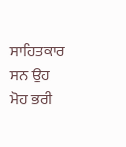ਸਾਹਿਤਕਾਰ ਸਨ ਉਹ ਮੋਹ ਭਰੀ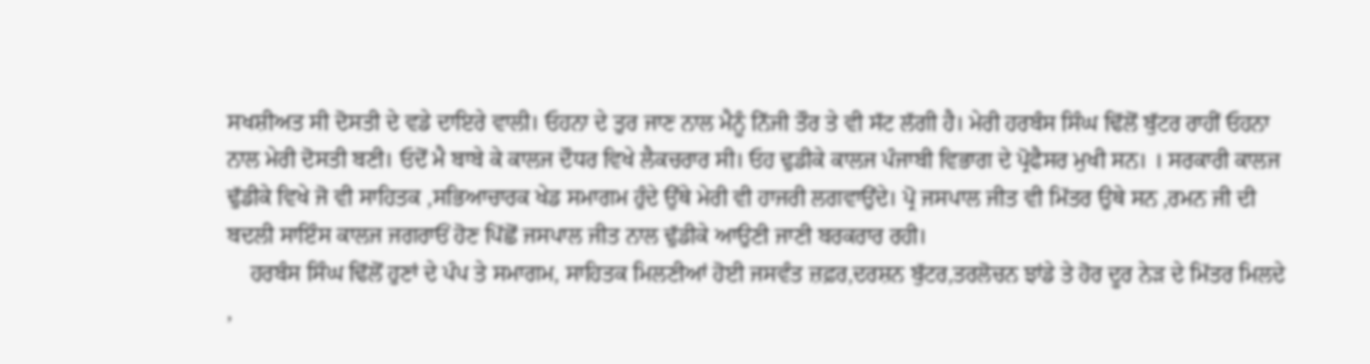ਸਖਸ਼ੀਅਤ ਸੀ ਦੋਸਤੀ ਦੇ ਵਡੇ ਦਾਇਰੇ ਵਾਲੀ। ਓਹਨਾ ਦੇ ਤੁਰ ਜਾਣ ਨਾਲ ਮੈਨੂੰ ਨਿੱਜੀ ਤੌਰ ਤੇ ਵੀ ਸੱਟ ਲੱਗੀ ਹੈ। ਮੇਰੀ ਹਰਬੰਸ ਸਿੰਘ ਢਿੱਲੋਂ ਬੁੱਟਰ ਰਾਹੀਂ ਓਹਨਾ ਨਾਲ ਮੇਰੀ ਦੋਸਤੀ ਬਣੀ। ਓਦੋਂ ਮੈ ਬਾਬੇ ਕੇ ਕਾਲਜ ਦੌਧਰ ਵਿਖੇ ਲੈਕਚਰਾਰ ਸੀ। ਓਹ ਢੁਡੀਕੇ ਕਾਲਜ ਪੰਜਾਬੀ ਵਿਭਾਗ ਦੇ ਪ੍ਰੋਫੈਸਰ ਮੁਖੀ ਸਨ। । ਸਰਕਾਰੀ ਕਾਲਜ ਢੁੱਡੀਕੇ ਵਿਖੇ ਜੋ ਵੀ ਸਾਹਿਤਕ ,ਸਭਿਆਚਾਰਕ ਖੇਡ ਸਮਾਗਮ ਹੁੰਦੇ ਉੱਥੇ ਮੇਰੀ ਵੀ ਹਾਜਰੀ ਲਗਵਾਉਂਦੇ। ਪ੍ਰੋ ਜਸਪਾਲ ਜੀਤ ਵੀ ਮਿੱਤਰ ਉਥੇ ਸਨ ,ਰਮਨ ਜੀ ਦੀ ਬਦਲੀ ਸਾਇੰਸ ਕਾਲਜ ਜਗਰਾਓਂ ਹੋਣ ਪਿੱਛੋਂ ਜਸਪਾਲ ਜੀਤ ਨਾਲ ਢੁੱਡੀਕੇ ਆਉਣੀ ਜਾਣੀ ਬਰਕਰਾਰ ਰਹੀ।
    ਹਰਬੰਸ ਸਿੰਘ ਢਿੱਲੋਂ ਹੁਣਾਂ ਦੇ ਪੰਪ ਤੇ ਸਮਾਗਮ, ਸਾਹਿਤਕ ਮਿਲਣੀਆਂ ਹੋਈ ਜਸਵੰਤ ਜ਼ਫ਼ਰ,ਦਰਸ਼ਨ ਬੁੱਟਰ,ਤਰਲੋਚਨ ਝਾਂਡੇ ਤੇ ਹੋਰ ਦੂਰ ਨੇੜ ਦੇ ਮਿੱਤਰ ਮਿਲਦੇ ,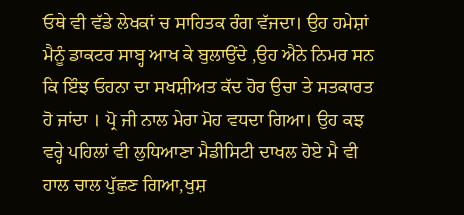ਓਥੇ ਵੀ ਵੱਡੇ ਲੇਖਕਾਂ ਚ ਸਾਹਿਤਕ ਰੰਗ ਵੱਜਦਾ। ਉਹ ਹਮੇਸ਼ਾਂ ਮੈਨੂੰ ਡਾਕਟਰ ਸਾਬ੍ਹ ਆਖ ਕੇ ਬੁਲਾਉਂਦੇ ,ਉਹ ਐਨੇ ਨਿਮਰ ਸਨ ਕਿ ਇੰਝ ਓਹਨਾ ਦਾ ਸਖਸ਼ੀਅਤ ਕੱਦ ਹੋਰ ਉਚਾ ਤੇ ਸਤਕਾਰਤ ਹੋ ਜਾਂਦਾ । ਪ੍ਰੋ ਜੀ ਨਾਲ ਮੇਰਾ ਮੋਹ ਵਧਦਾ ਗਿਆ। ਉਹ ਕਝ ਵਰ੍ਹੇ ਪਹਿਲਾਂ ਵੀ ਲੁਧਿਆਣਾ ਮੈਡੀਸਿਟੀ ਦਾਖਲ ਹੋਏ ਮੈ ਵੀ ਹਾਲ ਚਾਲ ਪੁੱਛਣ ਗਿਆ,ਖੁਸ਼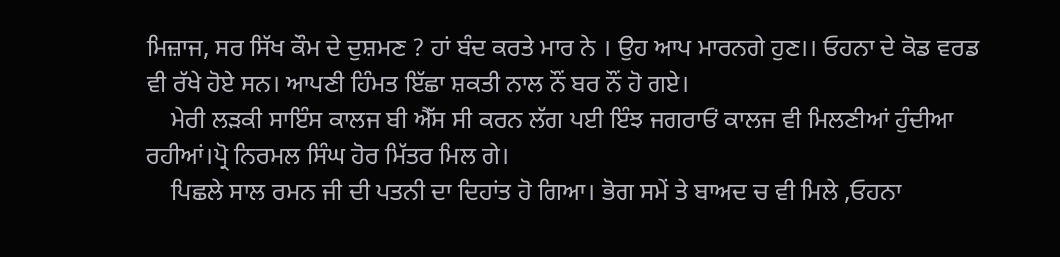ਮਿਜ਼ਾਜ, ਸਰ ਸਿੱਖ ਕੌਮ ਦੇ ਦੁਸ਼ਮਣ ? ਹਾਂ ਬੰਦ ਕਰਤੇ ਮਾਰ ਨੇ । ਉਹ ਆਪ ਮਾਰਨਗੇ ਹੁਣ।। ਓਹਨਾ ਦੇ ਕੋਡ ਵਰਡ ਵੀ ਰੱਖੇ ਹੋਏ ਸਨ। ਆਪਣੀ ਹਿੰਮਤ ਇੱਛਾ ਸ਼ਕਤੀ ਨਾਲ ਨੌਂ ਬਰ ਨੌਂ ਹੋ ਗਏ।
    ਮੇਰੀ ਲੜਕੀ ਸਾਇੰਸ ਕਾਲਜ ਬੀ ਐੱਸ ਸੀ ਕਰਨ ਲੱਗ ਪਈ ਇੰਝ ਜਗਰਾਓਂ ਕਾਲਜ ਵੀ ਮਿਲਣੀਆਂ ਹੁੰਦੀਆ ਰਹੀਆਂ।ਪ੍ਰੋ ਨਿਰਮਲ ਸਿੰਘ ਹੋਰ ਮਿੱਤਰ ਮਿਲ ਗੇ।
    ਪਿਛਲੇ ਸਾਲ ਰਮਨ ਜੀ ਦੀ ਪਤਨੀ ਦਾ ਦਿਹਾਂਤ ਹੋ ਗਿਆ। ਭੋਗ ਸਮੇਂ ਤੇ ਬਾਅਦ ਚ ਵੀ ਮਿਲੇ ,ਓਹਨਾ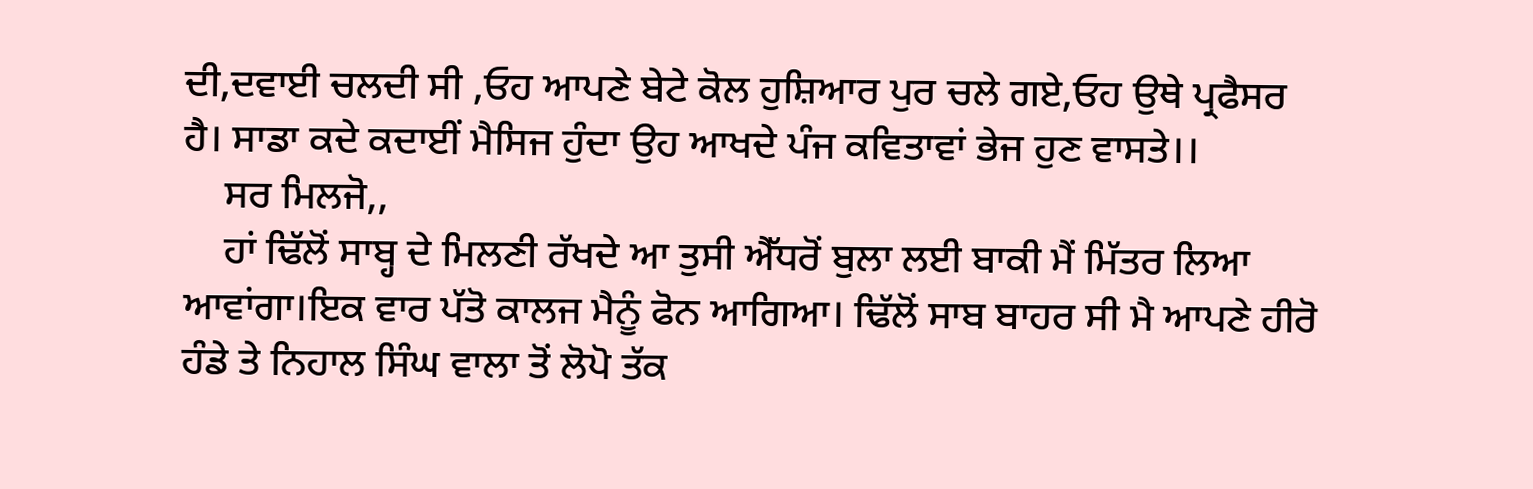ਦੀ,ਦਵਾਈ ਚਲਦੀ ਸੀ ,ਓਹ ਆਪਣੇ ਬੇਟੇ ਕੋਲ ਹੁਸ਼ਿਆਰ ਪੁਰ ਚਲੇ ਗਏ,ਓਹ ਉਥੇ ਪ੍ਰਫੈਸਰ ਹੈ। ਸਾਡਾ ਕਦੇ ਕਦਾਈਂ ਮੈਸਿਜ ਹੁੰਦਾ ਉਹ ਆਖਦੇ ਪੰਜ ਕਵਿਤਾਵਾਂ ਭੇਜ ਹੁਣ ਵਾਸਤੇ।।
    ਸਰ ਮਿਲਜੋ,,
    ਹਾਂ ਢਿੱਲੋਂ ਸਾਬ੍ਹ ਦੇ ਮਿਲਣੀ ਰੱਖਦੇ ਆ ਤੁਸੀ ਐੱਧਰੋਂ ਬੁਲਾ ਲਈ ਬਾਕੀ ਮੈਂ ਮਿੱਤਰ ਲਿਆ ਆਵਾਂਗਾ।ਇਕ ਵਾਰ ਪੱਤੋ ਕਾਲਜ ਮੈਨੂੰ ਫੋਨ ਆਗਿਆ। ਢਿੱਲੋਂ ਸਾਬ ਬਾਹਰ ਸੀ ਮੈ ਆਪਣੇ ਹੀਰੋ ਹੰਡੇ ਤੇ ਨਿਹਾਲ ਸਿੰਘ ਵਾਲਾ ਤੋਂ ਲੋਪੋ ਤੱਕ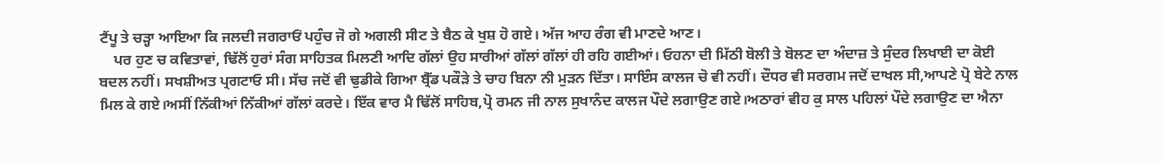ਟੈਂਪੂ ਤੇ ਚੜ੍ਹਾ ਆਇਆ ਕਿ ਜਲਦੀ ਜਗਰਾਓਂ ਪਹੁੰਚ ਜੋ ਗੇ ਅਗਲੀ ਸੀਟ ਤੇ ਬੈਠ ਕੇ ਖੁਸ਼ ਹੋ ਗਏ। ਅੱਜ ਆਹ ਰੰਗ ਵੀ ਮਾਣਦੇ ਆਣ।
    ਪਰ ਹੁਣ ਚ ਕਵਿਤਾਵਾਂ, ਢਿੱਲੋਂ ਹੁਰਾਂ ਸੰਗ ਸਾਹਿਤਕ ਮਿਲਣੀ ਆਦਿ ਗੱਲਾਂ ਉਹ ਸਾਰੀਆਂ ਗੱਲਾਂ ਗੱਲਾਂ ਹੀ ਰਹਿ ਗਈਆਂ। ਓਹਨਾ ਦੀ ਮਿੱਠੀ ਬੋਲੀ ਤੇ ਬੋਲਣ ਦਾ ਅੰਦਾਜ਼ ਤੇ ਸੁੰਦਰ ਲਿਖਾਈ ਦਾ ਕੋਈ ਬਦਲ ਨਹੀਂ। ਸਖਸ਼ੀਅਤ ਪ੍ਰਗਟਾਓ ਸੀ। ਸੱਚ ਜਦੋਂ ਵੀ ਢੁਡੀਕੇ ਗਿਆ ਬ੍ਰੈੱਡ ਪਕੌੜੇ ਤੇ ਚਾਹ ਬਿਨਾ ਨੀ ਮੁੜਨ ਦਿੱਤਾ। ਸਾਇੰਸ ਕਾਲਜ ਚੋ ਵੀ ਨਹੀਂ। ਦੌਧਰ ਵੀ ਸਰਗਮ ਜਦੋਂ ਦਾਖਲ ਸੀ,ਆਪਣੇ ਪ੍ਰੋ ਬੇਟੇ ਨਾਲ ਮਿਲ ਕੇ ਗਏ।ਅਸੀਂ ਨਿੱਕੀਆਂ ਨਿੱਕੀਆਂ ਗੱਲਾਂ ਕਰਦੇ। ਇੱਕ ਵਾਰ ਮੈ ਢਿੱਲੋਂ ਸਾਹਿਬ,ਪ੍ਰੋ ਰਮਨ ਜੀ ਨਾਲ ਸੁਖਾਨੰਦ ਕਾਲਜ ਪੌਦੇ ਲਗਾਉਣ ਗਏ।ਅਠਾਰਾਂ ਵੀਹ ਕੁ ਸਾਲ ਪਹਿਲਾਂ ਪੌਦੇ ਲਗਾਉਣ ਦਾ ਐਨਾ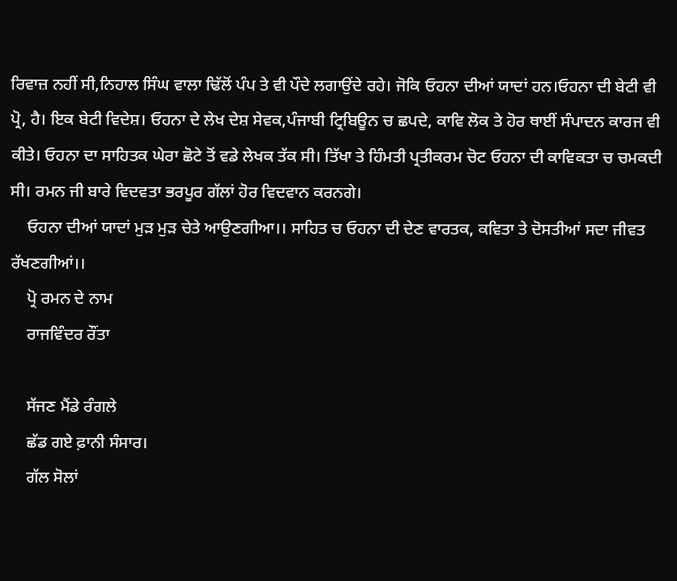ਰਿਵਾਜ਼ ਨਹੀਂ ਸੀ,ਨਿਹਾਲ ਸਿੰਘ ਵਾਲਾ ਢਿੱਲੋਂ ਪੰਪ ਤੇ ਵੀ ਪੌਦੇ ਲਗਾਉਂਦੇ ਰਹੇ। ਜੋਕਿ ਓਹਨਾ ਦੀਆਂ ਯਾਦਾਂ ਹਨ।ਓਹਨਾ ਦੀ ਬੇਟੀ ਵੀ ਪ੍ਰੋ, ਹੈ। ਇਕ ਬੇਟੀ ਵਿਦੇਸ਼। ਓਹਨਾ ਦੇ ਲੇਖ ਦੇਸ਼ ਸੇਵਕ,ਪੰਜਾਬੀ ਟ੍ਰਿਬਿਊਨ ਚ ਛਪਦੇ, ਕਾਵਿ ਲੋਕ ਤੇ ਹੋਰ ਥਾਈਂ ਸੰਪਾਦਨ ਕਾਰਜ ਵੀ ਕੀਤੇ। ਓਹਨਾ ਦਾ ਸਾਹਿਤਕ ਘੇਰਾ ਛੋਟੇ ਤੋਂ ਵਡੇ ਲੇਖਕ ਤੱਕ ਸੀ। ਤਿੱਖਾ ਤੇ ਹਿੰਮਤੀ ਪ੍ਰਤੀਕਰਮ ਚੋਟ ਓਹਨਾ ਦੀ ਕਾਵਿਕਤਾ ਚ ਚਮਕਦੀ ਸੀ। ਰਮਨ ਜੀ ਬਾਰੇ ਵਿਦਵਤਾ ਭਰਪੂਰ ਗੱਲਾਂ ਹੋਰ ਵਿਦਵਾਨ ਕਰਨਗੇ।
    ਓਹਨਾ ਦੀਆਂ ਯਾਦਾਂ ਮੁੜ ਮੁੜ ਚੇਤੇ ਆਉਣਗੀਆ।। ਸਾਹਿਤ ਚ ਓਹਨਾ ਦੀ ਦੇਣ ਵਾਰਤਕ, ਕਵਿਤਾ ਤੇ ਦੋਸਤੀਆਂ ਸਦਾ ਜੀਵਤ ਰੱਖਣਗੀਆਂ।।
    ਪ੍ਰੋ ਰਮਨ ਦੇ ਨਾਮ
    ਰਾਜਵਿੰਦਰ ਰੌਂਤਾ

    ਸੱਜਣ ਮੈਂਡੇ ਰੰਗਲੇ
    ਛੱਡ ਗਏ ਫ਼ਾਨੀ ਸੰਸਾਰ।
    ਗੱਲ ਸੋਲਾਂ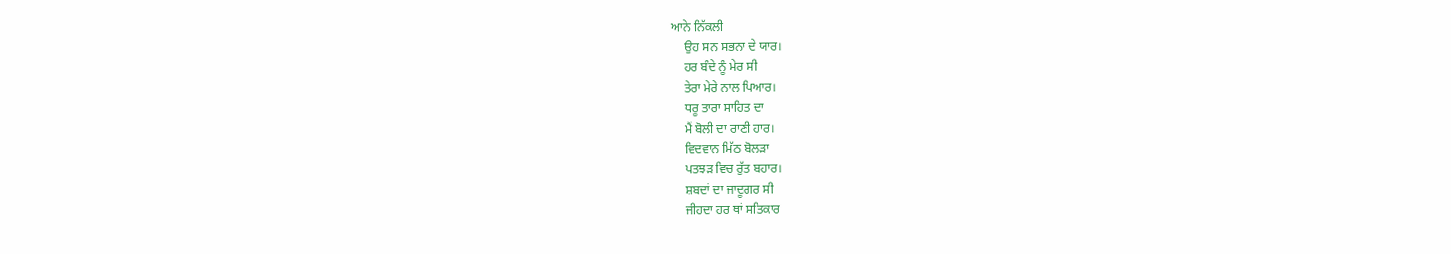ਆਨੇ ਨਿੱਕਲੀ
    ਉਹ ਸਨ ਸਭਨਾ ਦੇ ਯਾਰ।
    ਹਰ ਬੰਦੇ ਨੂੰ ਮੇਰ ਸੀ
    ਤੇਰਾ ਮੇਰੇ ਨਾਲ ਪਿਆਰ।
    ਧਰੂ ਤਾਰਾ ਸਾਹਿਤ ਦਾ
    ਮੈਂ ਬੋਲੀ ਦਾ ਰਾਣੀ ਹਾਰ।
    ਵਿਦਵਾਨ ਮਿੱਠ ਬੋਲੜਾ
    ਪਤਝੜ ਵਿਚ ਰੁੱਤ ਬਹਾਰ।
    ਸ਼ਬਦਾਂ ਦਾ ਜਾਦੂਗਰ ਸੀ
    ਜੀਹਦਾ ਹਰ ਥਾਂ ਸਤਿਕਾਰ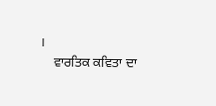।
    ਵਾਰਤਿਕ ਕਵਿਤਾ ਦਾ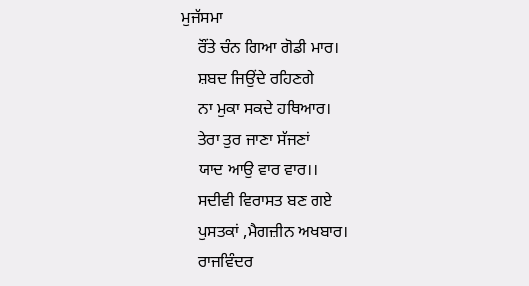ਮੁਜੱਸਮਾ
    ਰੌਂਤੇ ਚੰਨ ਗਿਆ ਗੋਡੀ ਮਾਰ।
    ਸ਼ਬਦ ਜਿਉਂਦੇ ਰਹਿਣਗੇ
    ਨਾ ਮੁਕਾ ਸਕਦੇ ਹਥਿਆਰ।
    ਤੇਰਾ ਤੁਰ ਜਾਣਾ ਸੱਜਣਾਂ
    ਯਾਦ ਆਉ ਵਾਰ ਵਾਰ।।
    ਸਦੀਵੀ ਵਿਰਾਸਤ ਬਣ ਗਏ
    ਪੁਸਤਕਾਂ ,ਮੈਗਜ਼ੀਨ ਅਖਬਾਰ।
    ਰਾਜਵਿੰਦਰ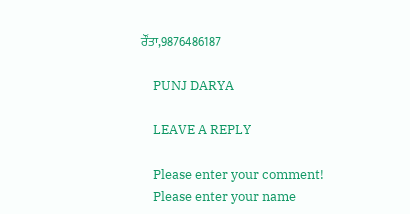ਰੌਂਤਾ,9876486187

    PUNJ DARYA

    LEAVE A REPLY

    Please enter your comment!
    Please enter your name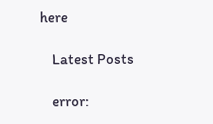here

    Latest Posts

    error: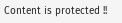Content is protected !!